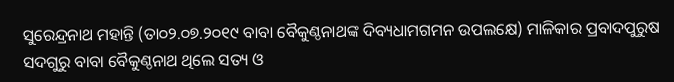ସୁରେନ୍ଦ୍ରନାଥ ମହାନ୍ତି (ତା୦୨.୦୭.୨୦୧୯ ବାବା ବୈକୁଣ୍ଠନାଥଙ୍କ ଦିବ୍ୟଧାମଗମନ ଉପଲକ୍ଷେ) ମାଳିକାର ପ୍ରବାଦପୁରୁଷ ସଦଗୁରୁ ବାବା ବୈକୁଣ୍ଠନାଥ ଥିଲେ ସତ୍ୟ ଓ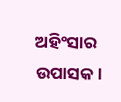ଅହିଂସାର ଉପାସକ।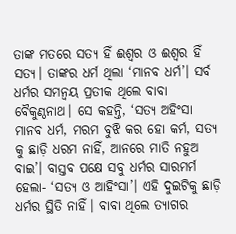ତାଙ୍କ ମତରେ ସତ୍ୟ ହିଁ ଈଶ୍ୱର ଓ ଈଶ୍ୱର ହିଁ ସତ୍ୟ। ତାଙ୍କର ଧର୍ମ ଥିଲା ‘ମାନବ ଧର୍ମ’। ସର୍ବ ଧର୍ମର ସମନ୍ୱୟ ପ୍ରତୀକ ଥିଲେ ବାବା ବୈକୁଣ୍ଠନାଥ। ସେ କହନ୍ତି, ‘ସତ୍ୟ ଅହିଂସା ମାନବ ଧର୍ମ, ମରମ ବୁଝି କର ହୋ କର୍ମ, ସତ୍ୟ କୁ ଛାଡ଼ି ଧରମ ନାହିଁ, ଆନରେ ମାତି ନହୁଅ ବାଇ’। ବାସ୍ତବ ପକ୍ଷେ ସବୁ ଧର୍ମର ସାରମର୍ମ ହେଲା- ‘ସତ୍ୟ ଓ ଆହିଂସା’। ଏହି ଦୁଇଟିକୁ ଛାଡ଼ି ଧର୍ମର ସ୍ଥିତି ନାହିଁ। ବାବା ଥିଲେ ତ୍ୟାଗର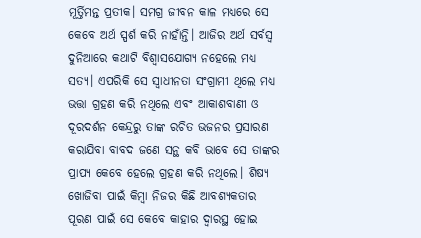ମୂର୍ତ୍ତିମନ୍ତ ପ୍ରତୀକ। ସମଗ୍ର ଜୀବନ କାଳ ମଧ୍ୟରେ ସେ କେବେ ଅର୍ଥ ସ୍ପର୍ଶ କରି ନାହାଁନ୍ତି। ଆଜିର ଅର୍ଥ ସର୍ବସ୍ୱ ଦୁନିଆରେ କଥାଟି ବିଶ୍ୱାସଯୋଗ୍ୟ ନହେଲେ ମଧ୍ୟ ସତ୍ୟ। ଏପରିକି ସେ ସ୍ୱାଧୀନତା ସଂଗ୍ରାମୀ ଥିଲେ ମଧ୍ୟ ଭତ୍ତା ଗ୍ରହଣ କରି ନଥିଲେ ଏବଂ ଆକାଶବାଣୀ ଓ ଦୂରଦର୍ଶନ କେନ୍ଦ୍ରରୁ ତାଙ୍କ ରଚିତ ଭଜନର ପ୍ରସାରଣ କରାଯିବା ବାବଦ ଜଣେ ସନ୍ଥ କବି ଭାବେ ସେ ତାଙ୍କର ପ୍ରାପ୍ୟ କେବେ ହେଲେ ଗ୍ରହଣ କରି ନଥିଲେ। ଶିଷ୍ୟ ଖୋଜିବା ପାଇଁ କିମ୍ୱା ନିଜର କିଛି ଆବଶ୍ୟକତାର ପୂରଣ ପାଇଁ ସେ କେବେ କାହାର ଦ୍ୱାରସ୍ଥ ହୋଇ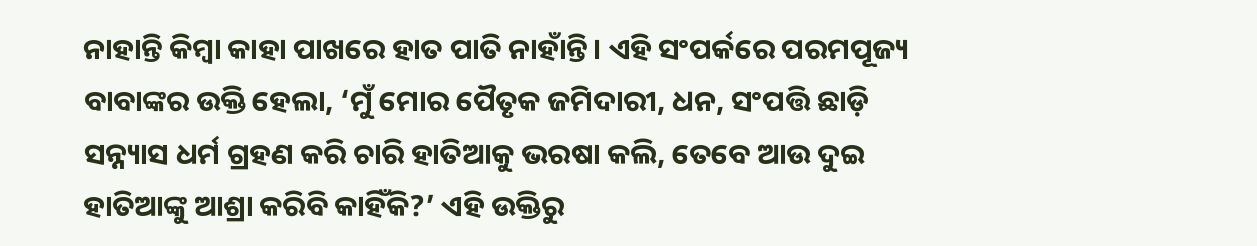ନାହାନ୍ତି କିମ୍ୱା କାହା ପାଖରେ ହାତ ପାତି ନାହାଁନ୍ତି। ଏହି ସଂପର୍କରେ ପରମପୂଜ୍ୟ ବାବାଙ୍କର ଉକ୍ତି ହେଲା, ‘ମୁଁ ମୋର ପୈତୃକ ଜମିଦାରୀ, ଧନ, ସଂପତ୍ତି ଛାଡ଼ି ସନ୍ନ୍ୟାସ ଧର୍ମ ଗ୍ରହଣ କରି ଚାରି ହାତିଆକୁ ଭରଷା କଲି, ତେବେ ଆଉ ଦୁଇ ହାତିଆଙ୍କୁ ଆଶ୍ରା କରିବି କାହିଁକି?’ ଏହି ଉକ୍ତିରୁ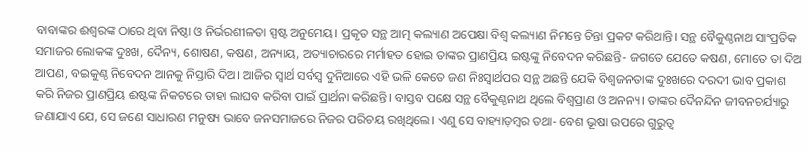ବାବାଙ୍କର ଈଶ୍ୱରଙ୍କ ଠାରେ ଥିବା ନିଷ୍ଠା ଓ ନିର୍ଭରଶୀଳତା ସ୍ପଷ୍ଟ ଅନୁମେୟ। ପ୍ରକୃତ ସନ୍ଥ ଆତ୍ମ କଲ୍ୟାଣ ଅପେକ୍ଷା ବିଶ୍ବ କଲ୍ୟାଣ ନିମନ୍ତେ ଚିନ୍ତା ପ୍ରକଟ କରିଥାନ୍ତି। ସନ୍ଥ ବୈକୁଣ୍ଠନାଥ ସାଂପ୍ରତିକ ସମାଜର ଲୋକଙ୍କ ଦୁଃଖ, ଦୈନ୍ୟ, ଶୋଷଣ, କଷଣ, ଅନ୍ୟାୟ, ଅତ୍ୟାଚାରରେ ମର୍ମାହତ ହୋଇ ତାଙ୍କର ପ୍ରାଣପ୍ରିୟ ଇଷ୍ଟଙ୍କୁ ନିବେଦନ କରିଛନ୍ତି- ଜଗତେ ଯେତେ କଷଣ, ମୋତେ ତା ଦିଅ ଆପଣ, ବଇକୁଣ୍ଠ ନିବେଦନ ଆନକୁ ନିସ୍ତାରି ଦିଅ। ଆଜିର ସ୍ୱାର୍ଥ ସର୍ବସ୍ୱ ଦୁନିଆରେ ଏହି ଭଳି କେତେ ଜଣ ନିଃସ୍ୱାର୍ଥପର ସନ୍ଥ ଅଛନ୍ତି ଯେକି ବିଶ୍ୱଜନତାଙ୍କ ଦୁଃଖରେ ଦରଦୀ ଭାବ ପ୍ରକାଶ କରି ନିଜର ପ୍ରାଣପ୍ରିୟ ଈଷ୍ଟଙ୍କ ନିକଟରେ ତାହା ଲାଘବ କରିବା ପାଇଁ ପ୍ରାର୍ଥନା କରିଛନ୍ତି। ବାସ୍ତବ ପକ୍ଷେ ସନ୍ଥ ବୈକୁଣ୍ଠନାଥ ଥିଲେ ବିଶ୍ୱପ୍ରାଣ ଓ ଅନନ୍ୟ। ତାଙ୍କର ଦୈନନ୍ଦିନ ଜୀବନଚର୍ଯ୍ୟାରୁ ଜଣାଯାଏ ଯେ, ସେ ଜଣେ ସାଧାରଣ ମନୁଷ୍ୟ ଭାବେ ଜନସମାଜରେ ନିଜର ପରିଚୟ ରଖିଥିଲେ। ଏଣୁ ସେ ବାହ୍ୟାଡ଼ମ୍ୱର ତଥା- ବେଶ ଭୂଷା ଉପରେ ଗୁରୁତ୍ୱ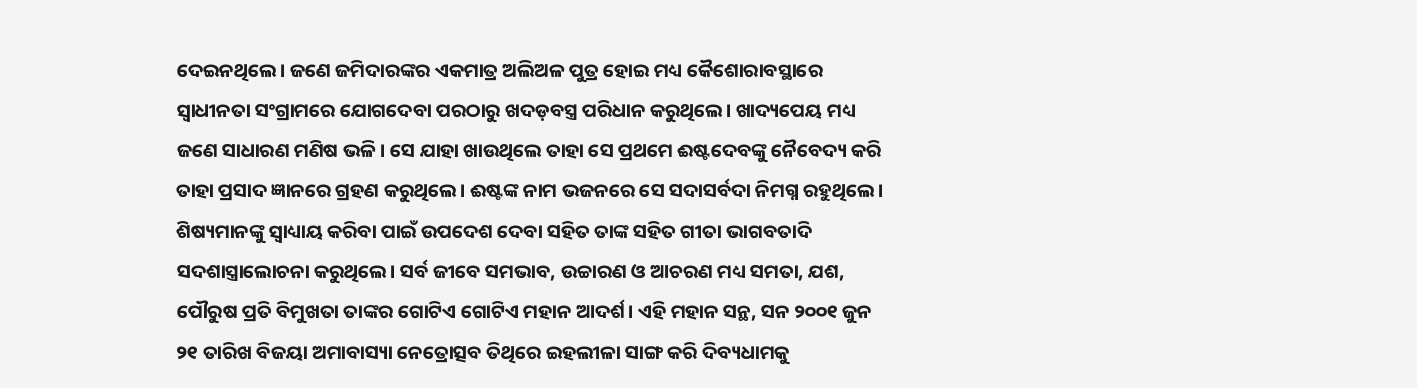ଦେଇନଥିଲେ। ଜଣେ ଜମିଦାରଙ୍କର ଏକମାତ୍ର ଅଲିଅଳ ପୁତ୍ର ହୋଇ ମଧ୍ୟ କୈଶୋରାବସ୍ଥାରେ ସ୍ୱାଧୀନତା ସଂଗ୍ରାମରେ ଯୋଗଦେବା ପରଠାରୁ ଖଦଡ଼ବସ୍ତ୍ର ପରିଧାନ କରୁଥିଲେ। ଖାଦ୍ୟପେୟ ମଧ୍ୟ ଜଣେ ସାଧାରଣ ମଣିଷ ଭଳି। ସେ ଯାହା ଖାଉଥିଲେ ତାହା ସେ ପ୍ରଥମେ ଈଷ୍ଟଦେବଙ୍କୁ ନୈବେଦ୍ୟ କରି ତାହା ପ୍ରସାଦ ଜ୍ଞାନରେ ଗ୍ରହଣ କରୁଥିଲେ। ଈଷ୍ଟଙ୍କ ନାମ ଭଜନରେ ସେ ସଦାସର୍ବଦା ନିମଗ୍ନ ରହୁଥିଲେ। ଶିଷ୍ୟମାନଙ୍କୁ ସ୍ୱାଧ୍ୟାୟ କରିବା ପାଇଁ ଉପଦେଶ ଦେବା ସହିତ ତାଙ୍କ ସହିତ ଗୀତା ଭାଗବତାଦି ସଦଶାସ୍ତ୍ରାଲୋଚନା କରୁଥିଲେ। ସର୍ବ ଜୀବେ ସମଭାବ, ଉଚ୍ଚାରଣ ଓ ଆଚରଣ ମଧ୍ୟ ସମତା, ଯଶ, ପୌରୁଷ ପ୍ରତି ବିମୁଖତା ତାଙ୍କର ଗୋଟିଏ ଗୋଟିଏ ମହାନ ଆଦର୍ଶ। ଏହି ମହାନ ସନ୍ଥ, ସନ ୨୦୦୧ ଜୁନ ୨୧ ତାରିଖ ବିଜୟା ଅମାବାସ୍ୟା ନେତ୍ରୋତ୍ସବ ତିଥିରେ ଇହଲୀଳା ସାଙ୍ଗ କରି ଦିବ୍ୟଧାମକୁ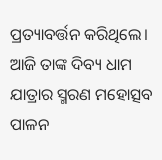ପ୍ରତ୍ୟାବର୍ତ୍ତନ କରିଥିଲେ। ଆଜି ତାଙ୍କ ଦିବ୍ୟ ଧାମ ଯାତ୍ରାର ସ୍ମରଣ ମହୋତ୍ସବ ପାଳନ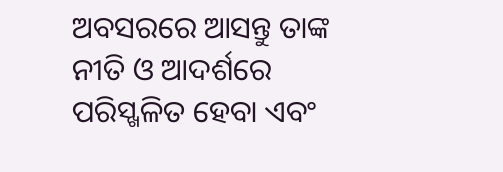ଅବସରରେ ଆସନ୍ତୁ ତାଙ୍କ ନୀତି ଓ ଆଦର୍ଶରେ ପରିସ୍ଖଳିତ ହେବା ଏବଂ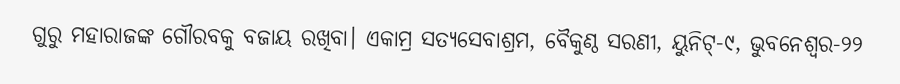ଗୁରୁ ମହାରାଜଙ୍କ ଗୌରବକୁ ବଜାୟ ରଖିବା। ଏକାମ୍ର ସତ୍ୟସେବାଶ୍ରମ, ବୈକୁଣ୍ଠ ସରଣୀ, ୟୁନିଟ୍-୯, ଭୁବନେଶ୍ୱର-୨୨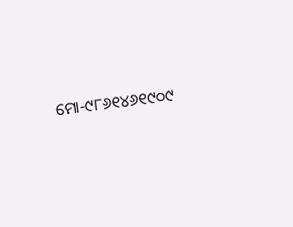ମୋ-୯୮୬୧୪୬୧୯୦୯